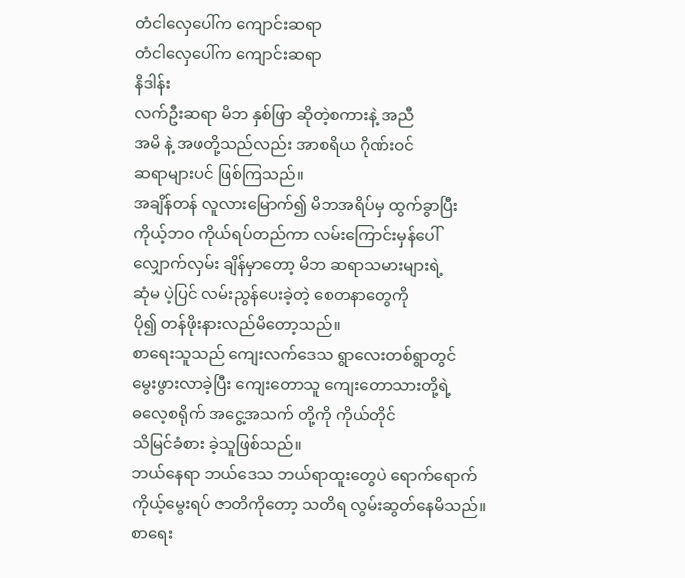တံငါလှေပေါ်က ကျောင်းဆရာ
တံငါလှေပေါ်က ကျောင်းဆရာ
နိဒါန်း
လက်ဦးဆရာ မိဘ နှစ်ဖြာ ဆိုတဲ့စကားနဲ့ အညီ
အမိ နဲ့ အဖတို့သည်လည်း အာစရိယ ဂိုဏ်းဝင်
ဆရာများပင် ဖြစ်ကြသည်။
အချိန်တန် လူလားမြောက်၍ မိဘအရိပ်မှ ထွက်ခွာပြီး
ကိုယ့်ဘဝ ကိုယ်ရပ်တည်ကာ လမ်းကြောင်းမှန်ပေါ်
လျှောက်လှမ်း ချိန်မှာတော့ မိဘ ဆရာသမားများရဲ့
ဆုံမ ပဲ့ပြင် လမ်းညွန်ပေးခဲ့တဲ့ စေတနာတွေကို
ပို၍ တန်ဖိုးနားလည်မိတော့သည်။
စာရေးသူသည် ကျေးလက်ဒေသ ရွာလေးတစ်ရွာတွင်
မွေးဖွားလာခဲ့ပြီး ကျေးတောသူ ကျေးတောသားတို့ရဲ့
ဓလေ့စရိုက် အငွေ့အသက် တို့ကို ကိုယ်တိုင်
သိမြင်ခံစား ခဲ့သူဖြစ်သည်။
ဘယ်နေရာ ဘယ်ဒေသ ဘယ်ရာထူးတွေပဲ ရောက်ရောက်
ကိုယ့်မွေးရပ် ဇာတိကိုတော့ သတိရ လွမ်းဆွတ်နေမိသည်။
စာရေး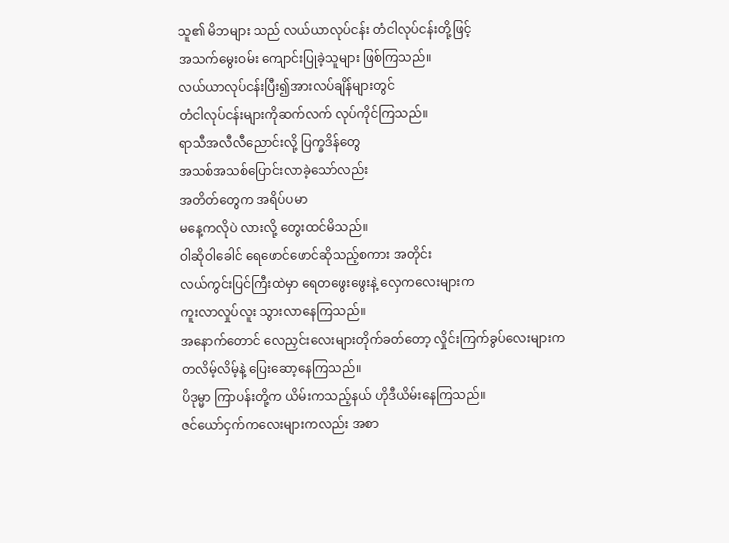သူ၏ မိဘများ သည် လယ်ယာလုပ်ငန်း တံငါလုပ်ငန်းတို့ဖြင့်
အသက်မွေးဝမ်း ကျောင်းပြုခဲ့သူများ ဖြစ်ကြသည်။
လယ်ယာလုပ်ငန်းပြီး၍အားလပ်ချိန်များတွင်
တံငါလုပ်ငန်းများကိုဆက်လက် လုပ်ကိုင်ကြသည်။
ရာသီအလီလီညောင်းလို့ ပြက္ခဒိန်တွေ
အသစ်အသစ်ပြောင်းလာခဲ့သော်လည်း
အတိတ်တွေက အရိပ်ပမာ
မနေ့ကလိုပဲ လားလို့ တွေးထင်မိသည်။
ဝါဆိုဝါခေါင် ရေဖောင်ဖောင်ဆိုသည့်စကား အတိုင်း
လယ်ကွင်းပြင်ကြီးထဲမှာ ရေတဖွေးဖွေးနဲ့ လှေကလေးများက
ကူးလာလှုပ်လူး သွားလာနေကြသည်။
အနောက်တောင် လေညှင်းလေးများတိုက်ခတ်တော့ လှိုင်းကြက်ခွပ်လေးများက
တလိမ့်လိမ့်နဲ့ ပြေးဆော့နေကြသည်။
ပိဒုမ္မာ ကြာပန်းတို့က ယိမ်းကသည့်နယ် ဟိုဒီယိမ်းနေကြသည်။
ဇင်ယော်ငှက်ကလေးများကလည်း အစာ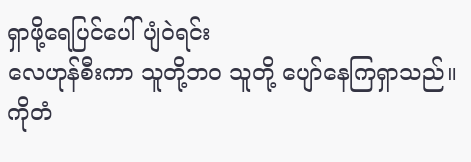ရှာဖို့ရေပြင်ပေါ် ပျံဝဲရင်း
လေဟုန်စီးကာ သူတို့ဘဝ သူတို့ ပျော်နေကြရှာသည်။
ကိုတံ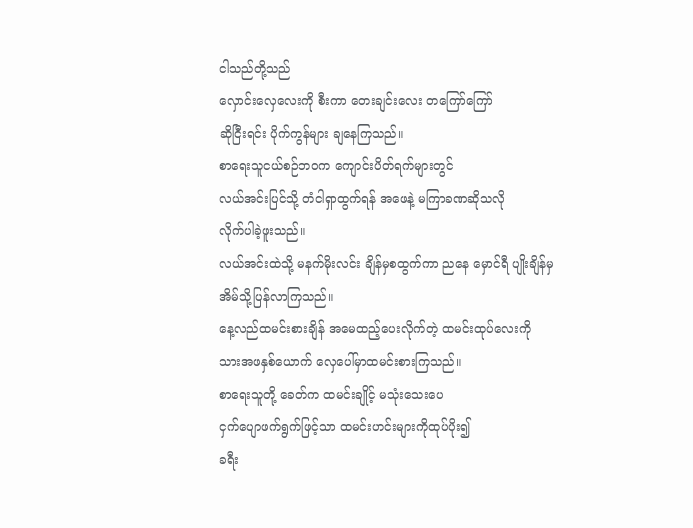ငါသည်တို့သည်
လှောင်းလှေလေးကို စီးကာ တေးချင်းလေး တကြော်ကြော်
ဆိုငြီးရင်း ပိုက်ကွန်များ ချနေကြသည်။
စာရေးသူငယ်စဉ်ဘဝက ကျောင်းပိတ်ရက်များတွင်
လယ်အင်းပြင်သို့ တံငါရှာထွက်ရန် အဖေနဲ့ မကြာခဏဆိုသလို
လိုက်ပါခဲ့ဖူးသည်။
လယ်အင်းထဲသို့ မနက်မိုးလင်း ချိန်မှစထွက်ကာ ညနေ မှောင်ရီ ပျိုးချိန်မှ
အိမ်သို့ပြန်လာကြသည်။
နေ့လည်ထမင်းစားချိန် အမေထည့်ပေးလိုက်တဲ့ ထမင်းထုပ်လေးကို
သားအဖနှစ်ယောက် လှေပေါ်မှာထမင်းစားကြသည်။
စာရေးသူတို့ ခေတ်က ထမင်းချိုင့် မသုံးသေးပေ
ငှက်ပျောဖက်ရွက်ဖြင့်သာ ထမင်းဟင်းများကိုထုပ်ပိုး၍
ခရီး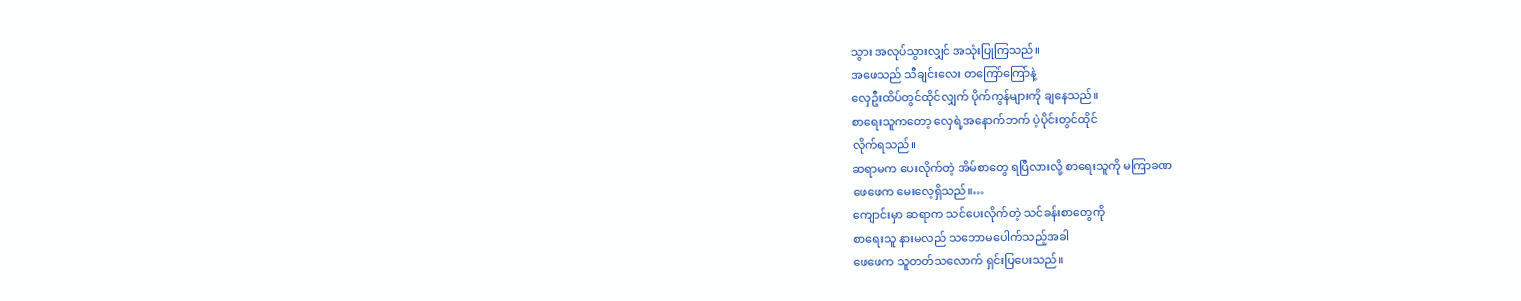သွား အလုပ်သွားလျှင် အသုံးပြုကြသည်။
အဖေသည် သီချင်းလေး တကြော်ကြော်နဲ့
လှေဦးထိပ်တွင်ထိုင်လျှက် ပိုက်ကွန်များကို ချနေသည်။
စာရေးသူကတော့ လှေရဲ့အနောက်ဘက် ပဲ့ပိုင်းတွင်ထိုင်
လိုက်ရသည်။
ဆရာမက ပေးလိုက်တဲ့ အိမ်စာတွေ ရပြီလားလို့ စာရေးသူကို မကြာခဏ
ဖေဖေက မေးလေ့ရှိသည်။…
ကျောင်းမှာ ဆရာက သင်ပေးလိုက်တဲ့ သင်ခန်းစာတွေကို
စာရေးသူ နားမလည် သဘောမပေါက်သည့်အခါ
ဖေဖေက သူတတ်သလောက် ရှင်းပြပေးသည်။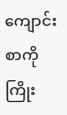ကျောင်းစာကို ကြိုး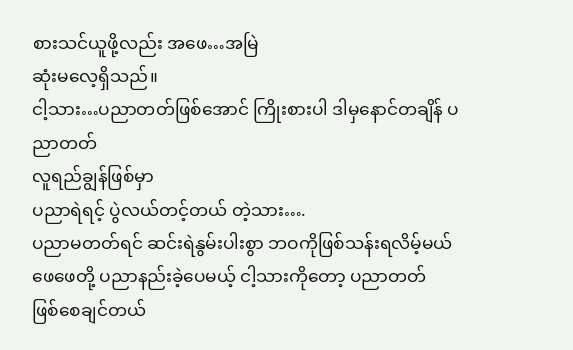စားသင်ယူဖို့လည်း အဖေ…အမြဲ
ဆုံးမလေ့ရှိသည်။
ငါ့သား…ပညာတတ်ဖြစ်အောင် ကြိုးစားပါ ဒါမှနောင်တချိန် ပညာတတ်
လူရည်ချွန်ဖြစ်မှာ
ပညာရဲရင့် ပွဲလယ်တင့်တယ် တဲ့သား….
ပညာမတတ်ရင် ဆင်းရဲနွမ်းပါးစွာ ဘဝကိုဖြစ်သန်းရလိမ့်မယ်
ဖေဖေတို့ ပညာနည်းခဲ့ပေမယ့် ငါ့သားကိုတော့ ပညာတတ်
ဖြစ်စေချင်တယ်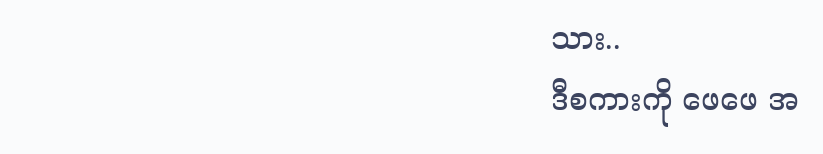သား..
ဒီစကားကို ဖေဖေ အ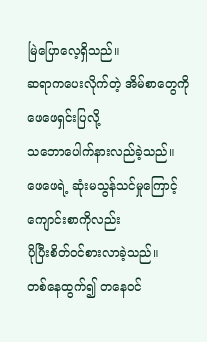မြဲပြောလေ့ရှိသည်။
ဆရာကပေးလိုက်တဲ့ အိမ်စာတွေကို ဖေဖေရှင်းပြလို့
သဘောပေါက်နားလည်ခဲ့သည်။
ဖေဖေရဲ့ ဆုံးမသွန်သင်မှုကြောင့် ကျောင်းစာကိုလည်း
ပိုပြီးစိတ်ဝင်စားလာခဲ့သည်။
တစ်နေထွက်၍ တနေဝင်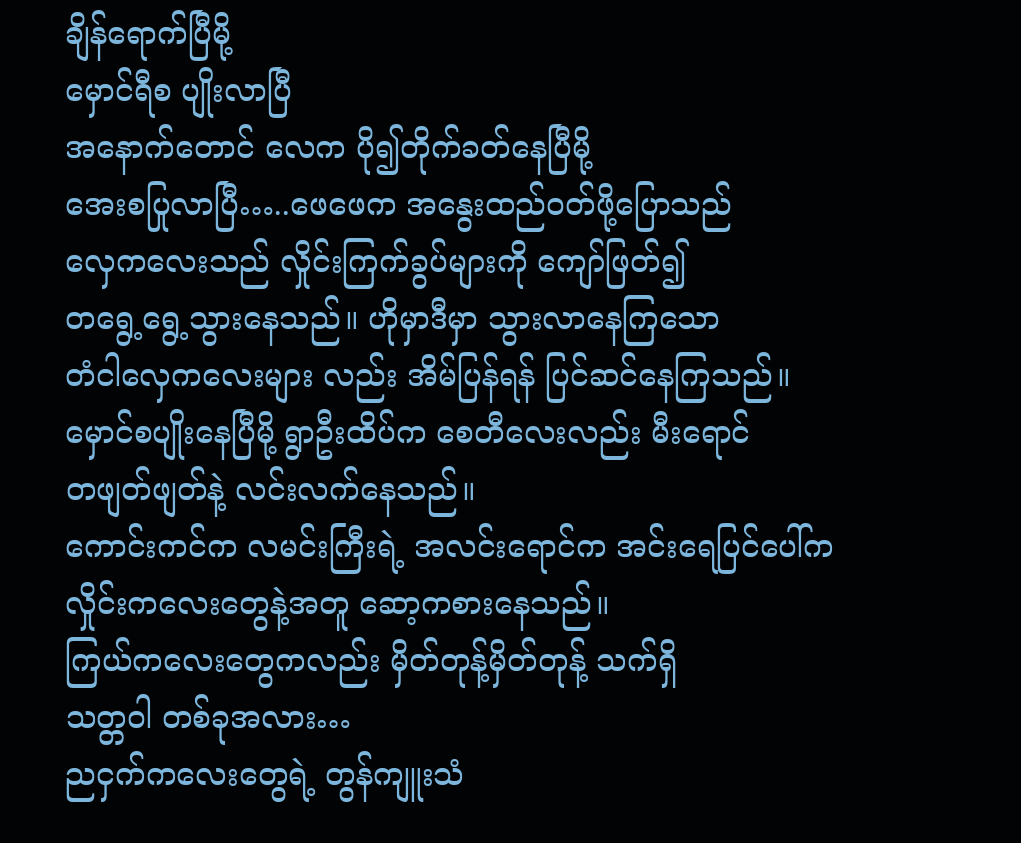ချိန်ရောက်ပြီမို့
မှောင်ရီစ ပျိုးလာပြီ
အနောက်တောင် လေက ပို၍တိုက်ခတ်နေပြီမို့
အေးစပြုလာပြီ…..ဖေဖေက အနွေးထည်ဝတ်ဖို့ပြောသည်
လှေကလေးသည် လှိုင်းကြက်ခွပ်များကို ကျော်ဖြတ်၍
တရွေ့ရွေ့သွားနေသည်။ ဟိုမှာဒီမှာ သွားလာနေကြသော
တံငါလှေကလေးများ လည်း အိမ်ပြန်ရန် ပြင်ဆင်နေကြသည်။
မှောင်စပျိုးနေပြီမို့ ရွာဦးထိပ်က စေတီလေးလည်း မီးရောင်
တဖျတ်ဖျတ်နဲ့ လင်းလက်နေသည်။
ကောင်းကင်က လမင်းကြီးရဲ့ အလင်းရောင်က အင်းရေပြင်ပေါ်က
လှိုင်းကလေးတွေနဲ့အတူ ဆော့ကစားနေသည်။
ကြယ်ကလေးတွေကလည်း မှိတ်တုန့်မှိတ်တုန့် သက်ရှိ
သတ္တဝါ တစ်ခုအလား…
ညငှက်ကလေးတွေရဲ့ တွန်ကျူးသံ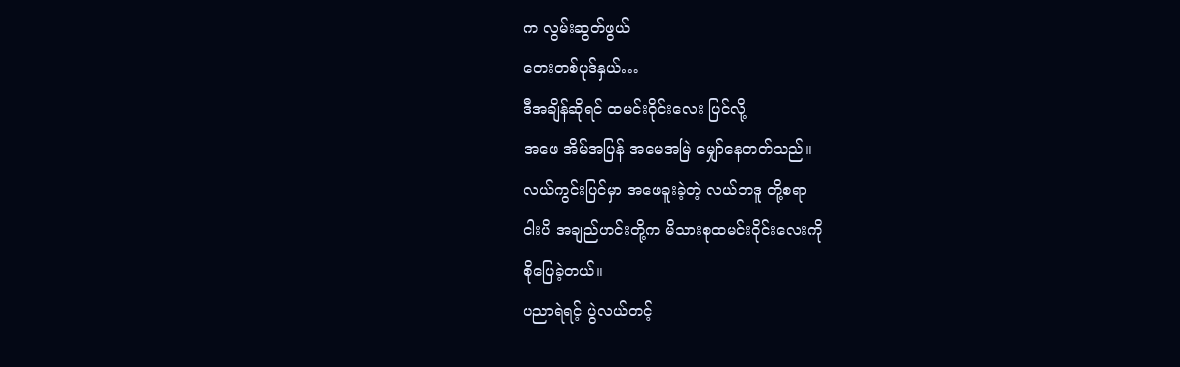က လွမ်းဆွတ်ဖွယ်
တေးတစ်ပုဒ်နှယ်…
ဒီအချိန်ဆိုရင် ထမင်းဝိုင်းလေး ပြင်လို့
အဖေ အိမ်အပြန် အမေအမြဲ မျှော်နေတတ်သည်။
လယ်ကွင်းပြင်မှာ အဖေခူးခဲ့တဲ့ လယ်ဘဒူ တို့စရာ
ငါးပိ အချည်ဟင်းတို့က မိသားစုထမင်းဝိုင်းလေးကို
စိုပြေခဲ့တယ်။
ပညာရဲရင့် ပွဲလယ်တင့်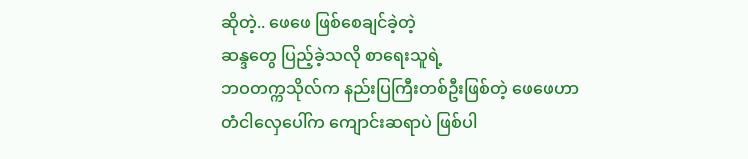ဆိုတဲ့.. ဖေဖေ ဖြစ်စေချင်ခဲ့တဲ့
ဆန္ဒတွေ ပြည့်ခဲ့သလို စာရေးသူရဲ့
ဘဝတက္ကသိုလ်က နည်းပြကြီးတစ်ဦးဖြစ်တဲ့ ဖေဖေဟာ
တံငါလှေပေါ်က ကျောင်းဆရာပဲ ဖြစ်ပါ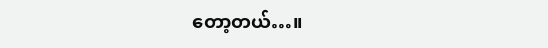တော့တယ်…။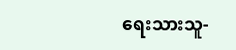ရေးသားသူ-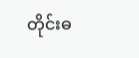တိုင်းဓ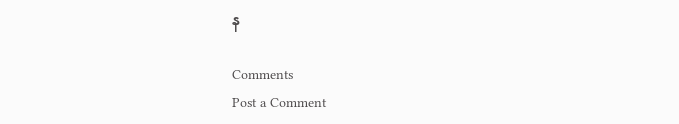န

Comments
Post a Comment